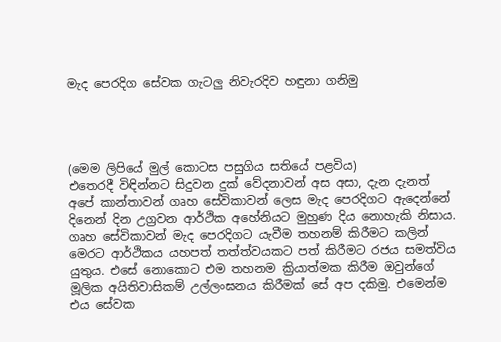මැද පෙරදිග සේවක ගැටලු නිවැරදිව හඳුනා ගනිමු




(මෙම ලිපියේ මුල් කොටස පසුගිය සතියේ පළවිය)
එතෙරදී විඳින්නට සිදුවන දුක් වේදනාවන් අස අසා, දැන දැනත් අපේ කාන්තාවන් ගෘහ සේවිකාවන් ලෙස මැද පෙරදිගට ඇදෙන්නේ දිනෙන් දින උග්‍රවන ආර්ථික අහේනියට මුහුණ දිය නොහැකි නිසාය. ගෘහ සේවිකාවන් මැද පෙරදිගට යැවීම තහනම් කිරීමට කලින් මෙරට ආර්ථිකය යහපත් තත්ත්වයකට පත් කිරීමට රජය සමත්විය යුතුය. එසේ නොකොට එම තහනම ක්‍රියාත්මක කිරීම ඔවුන්ගේ මූලික අයිතිවාසිකම් උල්ලංඝනය කිරීමක් සේ අප දකිමු. එමෙන්ම එය සේවක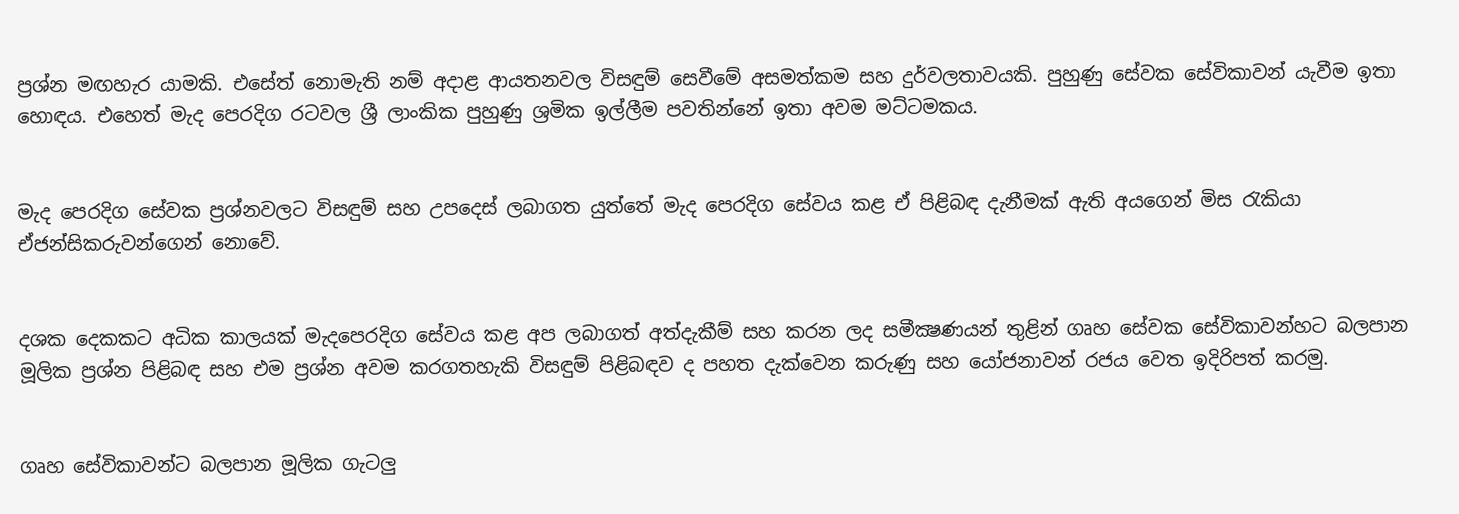ප්‍රශ්න මඟහැර යාමකි. එසේත් නොමැති නම් අදාළ ආයතනවල විසඳුම් සෙවීමේ අසමත්කම සහ දුර්වලතාවයකි. පුහුණු සේවක සේවිකාවන් යැවීම ඉතා හොඳය. එහෙත් මැද පෙරදිග රටවල ශ්‍රී ලාංකික පුහුණු ශ්‍රමික ඉල්ලීම පවතින්නේ ඉතා අවම මට්ටමකය.


මැද පෙරදිග සේවක ප්‍රශ්නවලට විසඳුම් සහ උපදෙස් ලබාගත යුත්තේ මැද පෙරදිග සේවය කළ ඒ පිළිබඳ දැනීමක් ඇති අයගෙන් මිස රැකියා ඒජන්සිකරුවන්ගෙන් නොවේ.


දශක දෙකකට අධික කාලයක් මැදපෙරදිග සේවය කළ අප ලබාගත් අත්දැකීම් සහ කරන ලද සමීක්‍ෂණයන් තුළින් ගෘහ සේවක සේවිකාවන්හට බලපාන මූලික ප්‍රශ්න පිළිබඳ සහ එම ප්‍රශ්න අවම කරගතහැකි විසඳුම් පිළිබඳව ද පහත දැක්වෙන කරුණු සහ යෝජනාවන් රජය වෙත ඉදිරිපත් කරමු.


ගෘහ සේවිකාවන්ට බලපාන මූලික ගැටලු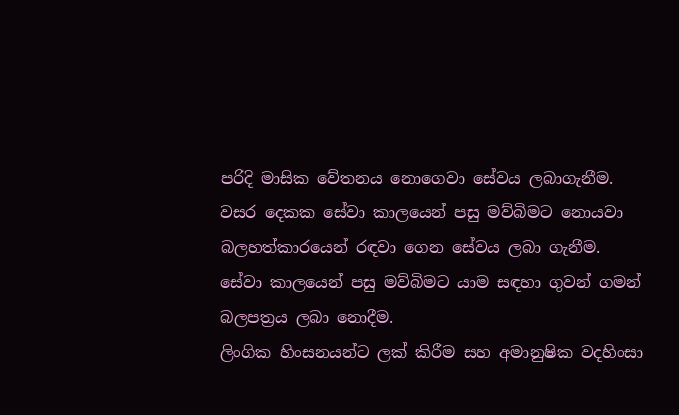පරිදි මාසික වේතනය නොගෙවා සේවය ලබාගැනීම.
වසර දෙකක සේවා කාලයෙන් පසු මව්බිමට නොයවා බලහත්කාරයෙන් රඳවා ගෙන සේවය ලබා ගැනීම.
සේවා කාලයෙන් පසු මව්බිමට යාම සඳහා ගුවන් ගමන් බලපත්‍රය ලබා නොදීම.
ලිංගික හිංසනයන්ට ලක් කිරීම සහ අමානුෂික වදහිංසා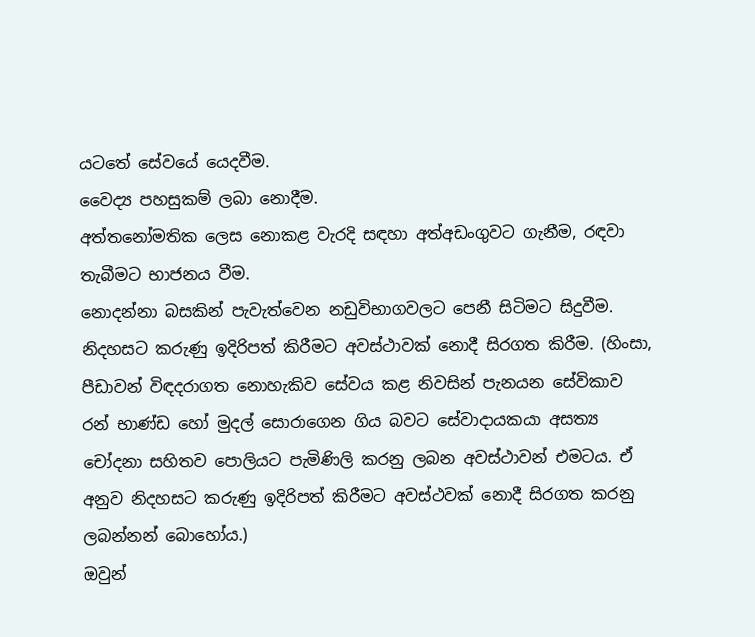යටතේ සේවයේ යෙදවීම.
වෛද්‍ය පහසුකම් ලබා නොදීම.
අත්තනෝමතික ලෙස නොකළ වැරදි සඳහා අත්අඩංගුවට ගැනීම, රඳවා තැබීමට භාජනය වීම.
නොදන්නා බසකින් පැවැත්වෙන නඩුවිභාගවලට පෙනී සිටිමට සිදුවීම.
නිදහසට කරුණු ඉදිරිපත් කිරීමට අවස්ථාවක් නොදී සිරගත කිරීම. (හිංසා, පීඩාවන් විඳදරාගත නොහැකිව සේවය කළ නිවසින් පැනයන සේවිකාව රන් භාණ්ඩ හෝ මුදල් සොරාගෙන ගිය බවට සේවාද‌ායකයා අසත්‍ය චෝදනා සහිතව පොලියට පැමිණිලි කරනු ලබන අවස්ථාවන් එමටය. ඒ අනුව නිදහසට කරුණු ඉදිරිපත් කිරීමට අවස්ථවක් නොදී සිරගත කරනු ලබන්නන් බොහෝය.)
ඔවුන්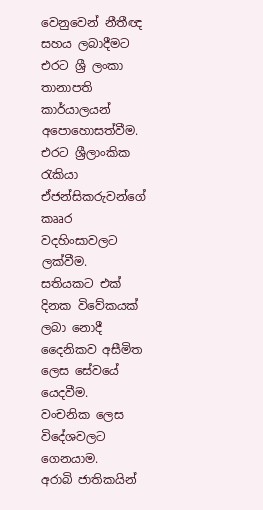වෙනුවෙන් නීතීඥ සහය ලබාදීමට එරට ශ්‍රී ලංකා තානාපති කාර්යාලයන් අපොහොසත්වීම.
එරට ශ්‍රීලාංකික රැකියා ඒජන්සිකරුවන්ගේ කෲර වදහිංසාවලට ලක්වීම.
සතියකට එක් දිනක විවේකයක් ලබා නොදී දෛනිකව අසීමිත ලෙස සේවයේ යෙදවීම.
වංචනික ලෙස විදේශවලට ගෙනයාම.
අරාබි ජාතිකයින්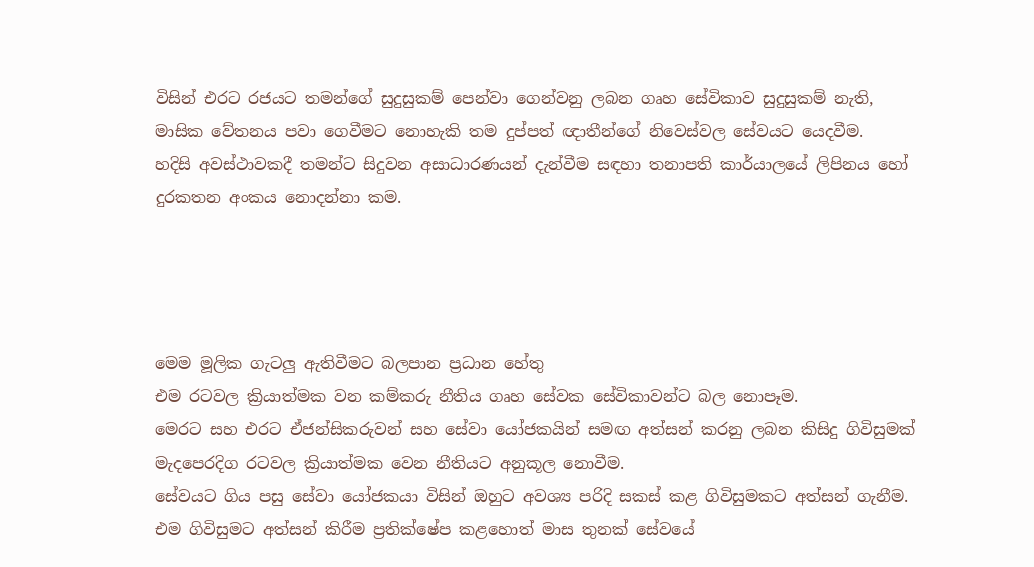විසින් එරට රජයට තමන්ගේ සුදුසුකම් පෙන්වා ගෙන්වනු ලබන ගෘහ සේවිකාව සුදුසුකම් නැති, මාසික වේතනය පවා ගෙවීමට නොහැකි තම දුප්පත් ඥ‌ාතීන්ගේ නිවෙස්වල සේවයට යෙදවීම.
හදිසි අවස්ථාවකදී තමන්ට සිදුවන අසාධාරණයන් දැන්වීම සඳහා තනාපති කාර්යාලයේ ලිපිනය හෝ දුරකතන අංකය නොදන්නා කම.




මෙම මූලික ගැටලු ඇතිවීමට බලපාන ප්‍රධාන හේතු
එම රටවල ක්‍රියාත්මක වන කම්කරු නීතිය ගෘහ සේවක සේවිකාවන්ට බල නොපෑම.
මෙරට සහ එරට ඒජන්සිකරුවන් සහ සේවා යෝජකයින් සමඟ අත්සන් කරනු ලබන කිසිදු ගිවිසුමක් මැදපෙරදිග රටවල ක්‍රියාත්මක වෙන නීතියට අනුකූල නොවීම.
සේවයට ගිය පසු සේවා යෝජකයා විසින් ඔහුට අවශ්‍ය පරිදි සකස් කළ ගිවිසුමකට අත්සන් ගැනීම. එම ගිවිසුමට අත්සන් කිරීම ප්‍රතික්ෂේප කළහොත් මාස තුනක් සේවයේ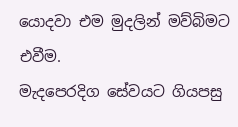යොදවා එම මුදලින් මව්බිමට එවීම.
මැදපෙරදිග සේවයට ගියපසු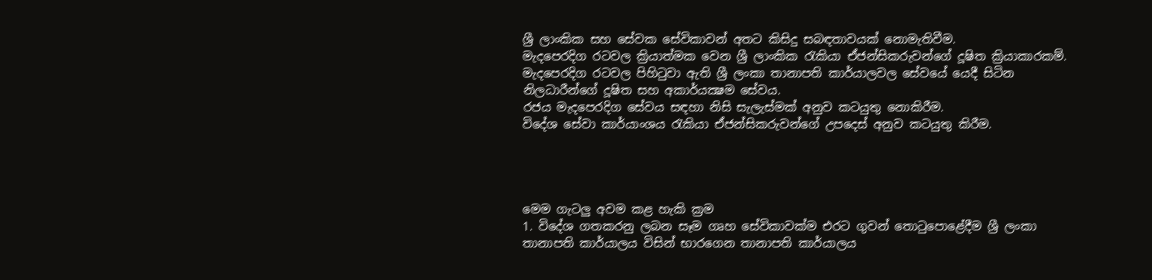ශ්‍රී ලාංකික සහ සේවක සේවිකාවන් අතට කිසිදු සබඳතාවයක් නොමැතිවීම.
මැදපෙරදිග රටවල ක්‍රියාත්මක වෙන ශ්‍රී ලාංකික රැකියා ඒජන්සිකරුවන්ගේ දූෂිත ක්‍රියාකාරකම්.
මැදපෙරදිග රටවල පිහිටුවා ඇති ශ්‍රී ලංකා තානාපති කාර්යාලවල සේවයේ යෙදී සිටින නිලධාරීන්ගේ දූෂිත සහ අකාර්යක්‍ෂම සේවය.
රජය මැදපෙරදිග සේවය සඳහා නිසි සැලැස්මක් අනුව කටයුතු නොකිරීම.
විදේශ සේවා කාර්යාංශය රැකියා ඒජන්සිකරුවන්ගේ උපදෙස් අනුව කටයුතු කිරීම.




මෙම ගැටලු අවම කළ හැකි ක්‍රම
1. විදේශ ගතකරනු ලබන සෑම ගෘහ සේවිකාවක්ම එරට ගුවන් තොටුපොළේදීම ශ්‍රී ලංකා තානාපති කාර්යාලය විසින් භාරගෙන තානාපති කාර්යාලය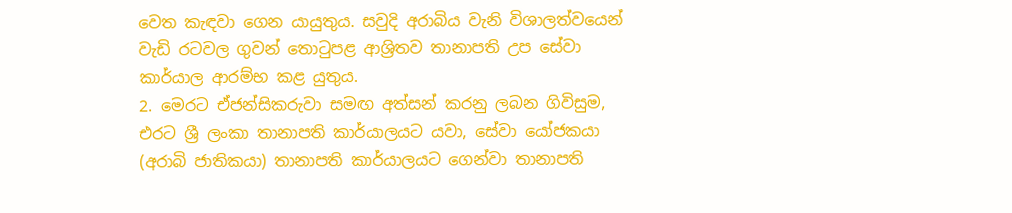වෙත කැඳවා ගෙන යායුතුය. සවුදි අරාබිය වැනි විශාලත්වයෙන් වැඩි රටවල ගුවන් තොටුපළ ආශ්‍රිතව තානාපති උප සේවා කාර්යාල ආරම්භ කළ යුතුය.
2. මෙරට ඒජන්සිකරුවා සමඟ අත්සන් කරනු ලබන ගිවිසුම, එරට ශ්‍රී ලංකා තානාපති කාර්යාලයට යවා, සේවා යෝජකයා (අරාබි ජාතිකයා) තානාපති කාර්යාලයට ගෙන්වා තානාපති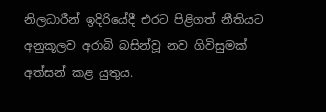නිලධාරීන් ඉදිරියේදී එරට පිළිගත් නීතියට අනුකූලව අරාබි බසින්වූ නව ගිවිසුමක් අත්සන් කළ යුතුය.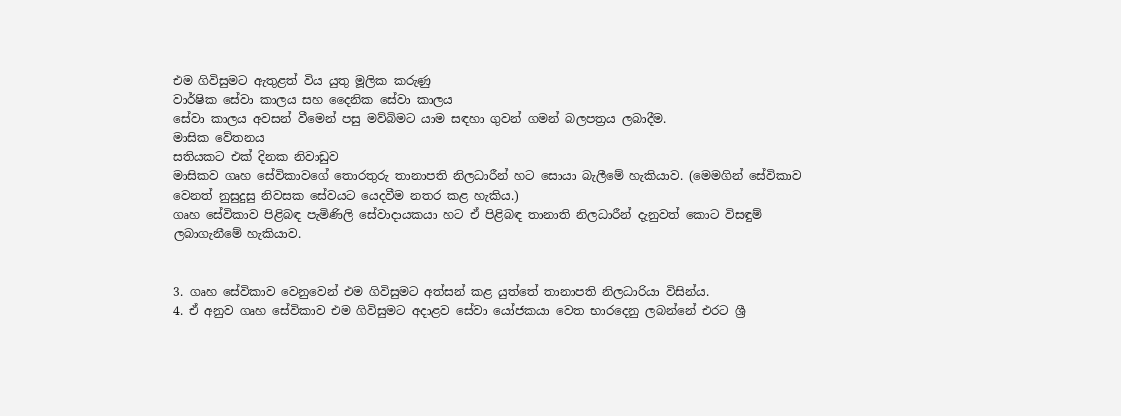එම ගිවිසුමට ඇතුළත් විය යුතු මූලික කරුණු
වාර්ෂික සේවා කාලය සහ දෛනික සේවා කාලය
සේවා කාලය අවසන් වීමෙන් පසු මව්බිමට යාම සඳහා ගුවන් ගමන් බලපත්‍රය ලබාදීම.
මාසික වේතනය
සතියකට එක් දිනක නිවාඩුව
මාසිකව ගෘහ සේවිකාවගේ තොරතුරු තානාපති නිලධාරීන් හට සොයා බැලීමේ හැකියාව. (මෙමගින් සේවිකාව වෙනත් නුසුදුසු නිවසක සේවයට යෙදවීම නතර කළ හැකිය.)
ගෘහ සේවිකාව පිළිබඳ පැමිණිලි සේවාද‌ායකයා හට ඒ පිළිබඳ තානාති නිලධාරීන් දැනුවත් කොට විසඳුම් ලබාගැනීමේ හැකියාව.


3. ගෘහ සේවිකාව වෙනුවෙන් එම ගිවිසුමට අත්සන් කළ යුත්තේ තානාපති නිලධාරියා විසින්ය.
4. ඒ අනුව ගෘහ සේවිකාව එම ගිවිසුමට අදාළව සේවා යෝජකයා වෙත භාරදෙනු ලබන්නේ එරට ශ්‍රී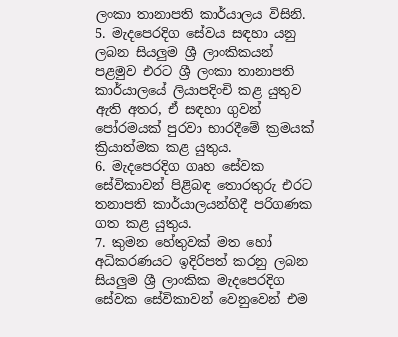ලංකා තානාපති කාර්යාලය විසිනි.
5. මැදපෙරදිග සේවය සඳහා යනු ලබන සියලුම ශ්‍රී ලාංකිකයන් පළමුව එරට ශ්‍රී ලංකා තානාපති කාර්යාලයේ ලියාපදිංචි කළ යුතුව ඇති අතර, ඒ සඳහා ගුවන් පෝරමයක් පුරවා භාරදීමේ ක්‍රමයක් ක්‍රියාත්මක කළ යුතුය.
6. මැදපෙරදිග ගෘහ සේවක සේවිකාවන් පිළිබඳ තොරතුරු එරට තනාපති කාර්යාලයන්හිදී පරිගණක ගත කළ යුතුය.
7. කුමන හේතුවක් මත හෝ අධිකරණයට ඉදිරිපත් කරනු ලබන සියලුම ශ්‍රී ලාංකික මැදපෙරදිග සේවක සේවිකාවන් වෙනුවෙන් එම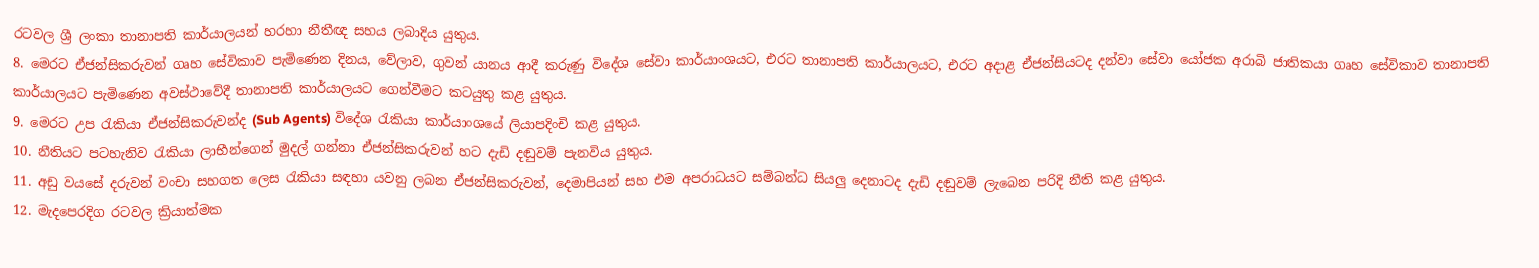රටවල ශ්‍රී ලංකා තානාපති කාර්යාලයන් හරහා නීතීඥ සහය ලබාදිය යුතුය.
8. මෙරට ඒජන්සිකරුවන් ගෘහ සේවිකාව පැමිණෙන දිනය, වේලාව, ගුවන් යානය ආදී කරුණු විදේශ සේවා කාර්යාංශයට, එරට තානාපති කාර්යාලයට, එරට අද‌ාළ ඒජන්සියටද දන්වා සේවා යෝජක අරාබි ජාතිකයා ගෘහ සේවිකාව තානාපති කාර්යාලයට පැමිණෙන අවස්ථාවේදී තානාපති කාර්යාලයට ගෙන්වීමට කටයුතු කළ යුතුය.
9. මෙරට උප රැකියා ඒජන්සිකරුවන්ද (Sub Agents) විදේශ රැකියා කාර්යාංශයේ ලියාපදිංචි කළ යුතුය.
10. නීතියට පටහැනිව රැකියා ලාභීන්ගෙන් මුදල් ගන්නා ඒජන්සිකරුවන් හට දැඩි දඬුවම් පැනවිය යුතුය.
11. අඩු වයසේ දරුවන් වංචා සහගත ලෙස රැකියා සඳහා යවනු ලබන ඒජන්සිකරුවන්, දෙමාපියන් සහ එම අපරාධයට සම්බන්ධ සියලු දෙනාටද දැඩි දඬුවම් ලැබෙන පරිදි නීති කළ යුතුය.
12. මැදපෙරදිග රටවල ක්‍රියාත්මක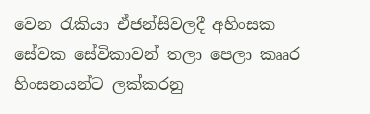වෙන රැකියා ඒජන්සිවලදී අහිංසක සේවක සේවිකාවන් තලා පෙලා කෲර හිංසනයන්ට ලක්කරනු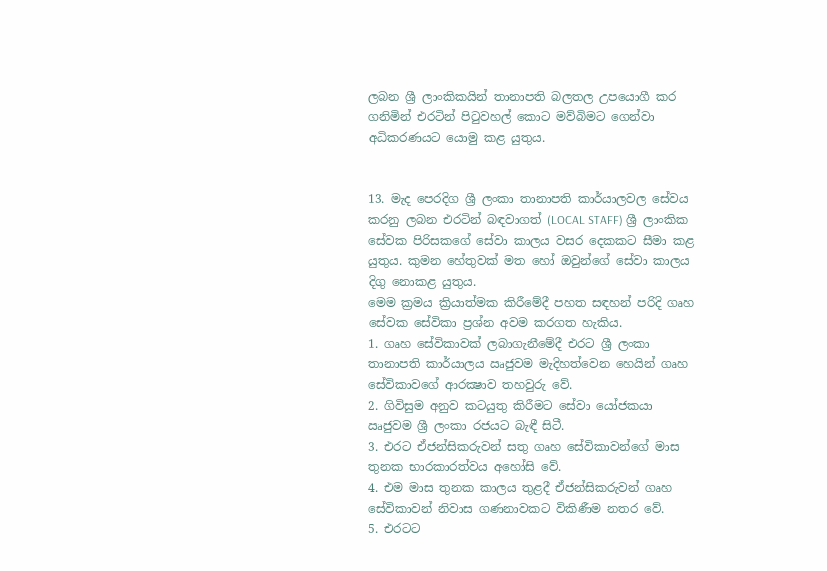ලබන ශ්‍රී ලාංකිකයින් තානාපති බලතල උපයොගී කර ගනිමින් එරටින් පිටුවහල් කොට මව්බිමට ගෙන්වා අධිකරණයට යොමු කළ යුතුය.


13. මැද පෙරදිග ශ්‍රී ලංකා තානාපති කාර්යාලවල සේවය කරනු ලබන එරටින් බඳවාගත් (LOCAL STAFF) ශ්‍රී ලාංකික සේවක පිරිසකගේ සේවා කාලය වසර දෙකකට සීමා කළ යුතුය. කුමන හේතුවක් මත හෝ ඔවුන්ගේ සේවා කාලය දිගු නොකළ යුතුය.
මෙම ක්‍රමය ක්‍රියාත්මක කිරීමේදී පහත සඳහන් පරිදි ගෘහ සේවක සේවිකා ප්‍රශ්න අවම කරගත හැකිය.
1. ගෘහ සේවිකාවක් ලබාගැනීමේදී එරට ශ්‍රී ලංකා තානාපති කාර්යාලය ඍජුවම මැදිහත්වෙන හෙයින් ගෘහ සේවිකාවගේ ආරක්‍ෂාව තහවුරු වේ.
2. ගිවිසුම අනුව කටයුතු කිරීමට සේවා යෝජකයා ඍජුවම ශ්‍රී ලංකා රජයට බැඳී සිටී.
3. එරට ඒජන්සිකරුවන් සතු ගෘහ සේවිකාවන්ගේ මාස තුනක භාරකාරත්වය අහෝසි වේ.
4. එම මාස තුනක කාලය තුළදී ඒජන්සිකරුවන් ගෘහ සේවිකාවන් නිවාස ගණනාවකට විකිණීම නතර වේ.
5. එරටට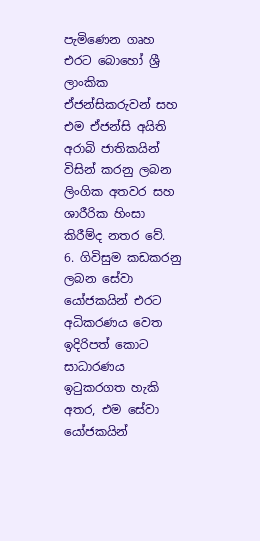පැමිණෙන ගෘහ එරට බොහෝ ශ්‍රී ලාංකික ඒජන්සිකරුවන් සහ එම ඒජන්සි අයිති අරාබි ජාතිකයින් විසින් කරනු ලබන ලිංගික අතවර සහ ශාරීරික හිංසා කිරීම්ද නතර වේ.
6. ගිවිසුම කඩකරනු ලබන සේවා යෝජකයින් එරට අධිකරණය වෙත ඉදිරිපත් කොට සාධාරණය ඉටුකරගත හැකි අතර, එම සේවා යෝජකයින්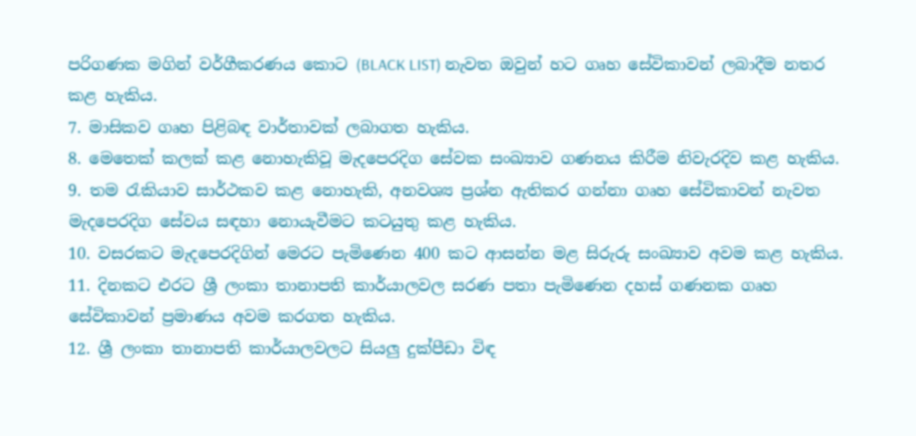පරිගණක මගින් වර්ගීකරණය කොට (BLACK LIST) නැවත ඔවුන් හට ගෘහ සේවිකාවන් ලබාදීම නතර කළ හැකිය.
7. මාසිකව ගෘහ පිළිබඳ වාර්තාවක් ලබාගත හැකිය.
8. මෙතෙක් කලක් කළ නොහැකිවූ මැදපෙරදිග සේවක සංඛ්‍යාව ගණනය කිරීම නිවැරදිව කළ හැකිය.
9. තම රැකියාව සාර්ථකව කළ නොහැකි, අනවශ්‍ය ප්‍රශ්න ඇතිකර ගන්නා ගෘහ සේවිකාවන් නැවත මැදපෙරදිග සේවය සඳහා නොයැවීමට කටයුතු කළ හැකිය.
10. වසරකට මැදපෙරදිගින් මෙරට පැමිණෙන 400 කට ආසන්න මළ සිරුරු සංඛ්‍යාව අවම කළ හැකිය.
11. දිනකට එරට ශ්‍රී ලංකා තානාපති කාර්යාලවල සරණ පතා පැමිණෙන දහස් ගණනක ගෘහ සේවිකාවන් ප්‍රමාණය අවම කරගත හැකිය.
12. ශ්‍රී ලංකා තානාපති කාර්යාලවලට සියලු දුක්පීඩා විඳ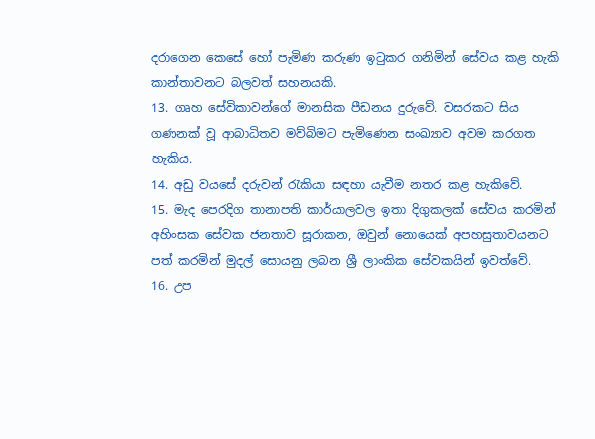දරාගෙන කෙසේ හෝ පැමිණ කරුණ ඉටුකර ගනිමින් සේවය කළ හැකි කාන්තාවනට බලවත් සහනයකි.
13. ගෘහ සේවිකාවන්ගේ මානසික පීඩනය දුරුවේ. වසරකට සිය ගණනක් වූ ආබාධිතව මව්බිමට පැමිණෙන සංඛ්‍යාව අවම කරගත හැකිය.
14. අඩු වයසේ දරුවන් රැකියා සඳහා යැවීම නතර කළ හැකිවේ.
15. මැද පෙරදිග තානාපති කාර්යාලවල ඉතා දිගුකලක් සේවය කරමින් අහිංසක සේවක ජනතාව සූරාකන, ඔවුන් නොයෙක් අපහසුතාවයනට පත් කරමින් මුදල් සොයනු ලබන ශ්‍රී ලාංකික සේවකයින් ඉවත්වේ.
16. උප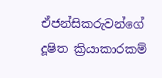ඒජන්සිකරුවන්ගේ දූෂිත ක්‍රියාකාරකම්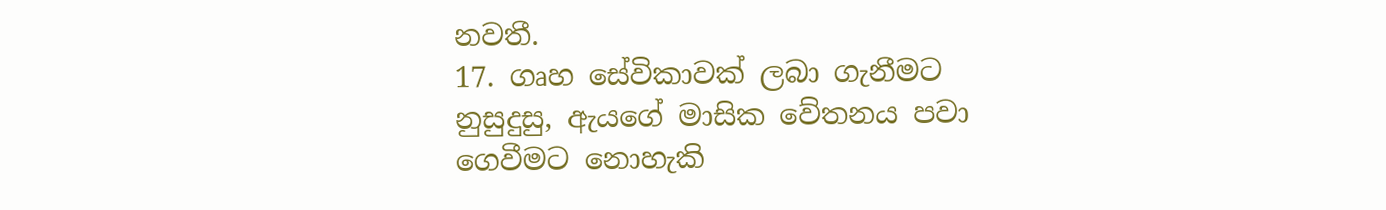නවතී.
17. ගෘහ සේවිකාවක් ලබා ගැනීමට නුසුදුසු, ඇයගේ මාසික වේතනය පවා ගෙවීමට නොහැකි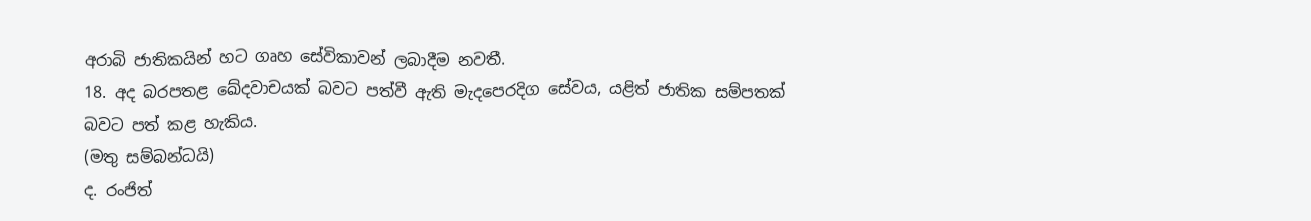අරාබි ජාතිකයින් හට ගෘහ සේවිකාවන් ලබාදීම නවතී.
18. අද බරපතළ ඛේදවාචයක් බවට පත්වී ඇති මැදපෙරදිග සේවය, යළිත් ජාතික සම්පතක් බවට පත් කළ හැකිය.
(මතු සම්බන්ධයි)
ද. රංජිත්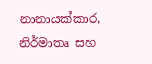නානායක්කාර,
නිර්මාතෘ සහ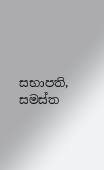සභාපති,
සමස්ත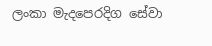ලංකා මැදපෙරදිග සේවා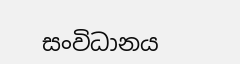සංවිධානය